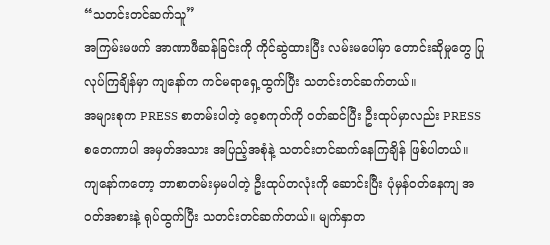“သတင်းတင်ဆက်သူ”
အကြမ်းမဖက် အာဏာဖီဆန်ခြင်းကို ကိုင်ဆွဲထားပြီး လမ်းမပေါ်မှာ တောင်းဆိုမှုတွေ ပြုလုပ်ကြချိန်မှာ ကျနော်က ကင်မရာရှေ့ထွက်ပြီး သတင်းတင်ဆက်တယ်။
အများစုက PRESS စာတမ်းပါတဲ့ ဝေ့စကုတ်ကို ဝတ်ဆင်ပြီး ဦးထုပ်မှာလည်း PRESS စတေကာပါ အမှတ်အသား အပြည့်အစုံနဲ့ သတင်းတင်ဆက်နေကြချိန် ဖြစ်ပါတယ်။
ကျနော်ကတော့ ဘာစာတမ်းမှမပါတဲ့ ဦးထုပ်တလုံးကို ဆောင်းပြီး ပုံမှန်ဝတ်နေကျ အဝတ်အစားနဲ့ ရုပ်ထွက်ပြီး သတင်းတင်ဆက်တယ်။ မျက်နှာတ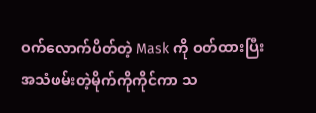ဝက်လောက်ပိတ်တဲ့ Mask ကို ဝတ်ထားပြီး အသံဖမ်းတဲ့မိုက်ကိုကိုင်ကာ သ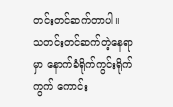တင်းတင်ဆက်တာပါ။
သတင်းတင်ဆက်တဲ့နေရာမှာ နောက်ခံရိုက်ကွင်းရိုက်ကွက် ကောင်း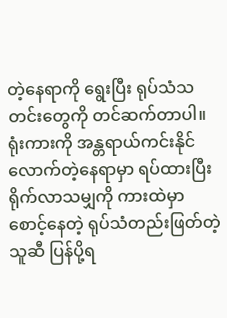တဲ့နေရာကို ရွေးပြီး ရုပ်သံသတင်းတွေကို တင်ဆက်တာပါ။ ရုံးကားကို အန္တရာယ်ကင်းနိုင်လောက်တဲ့နေရာမှာ ရပ်ထားပြီး ရိုက်လာသမျှကို ကားထဲမှာစောင့်နေတဲ့ ရုပ်သံတည်းဖြတ်တဲ့သူဆီ ပြန်ပို့ရ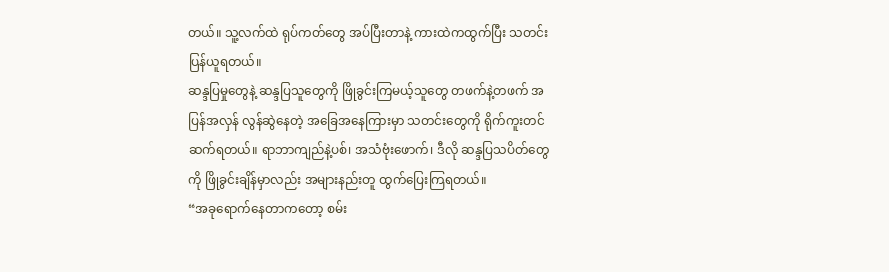တယ်။ သူ့လက်ထဲ ရုပ်ကတ်တွေ အပ်ပြီးတာနဲ့ ကားထဲကထွက်ပြီး သတင်းပြန်ယူရတယ်။
ဆန္ဒပြမှုတွေနဲ့ ဆန္ဒပြသူတွေကို ဖြိုခွင်းကြမယ့်သူတွေ တဖက်နဲ့တဖက် အပြန်အလှန် လွန်ဆွဲနေတဲ့ အခြေအနေကြားမှာ သတင်းတွေကို ရိုက်ကူးတင်ဆက်ရတယ်။ ရာဘာကျည်နဲ့ပစ်၊ အသံဗုံးဖောက်၊ ဒီလို ဆန္ဒပြသပိတ်တွေကို ဖြိုခွင်းချိန်မှာလည်း အများနည်းတူ ထွက်ပြေးကြရတယ်။
“အခုရောက်နေတာကတော့ စမ်း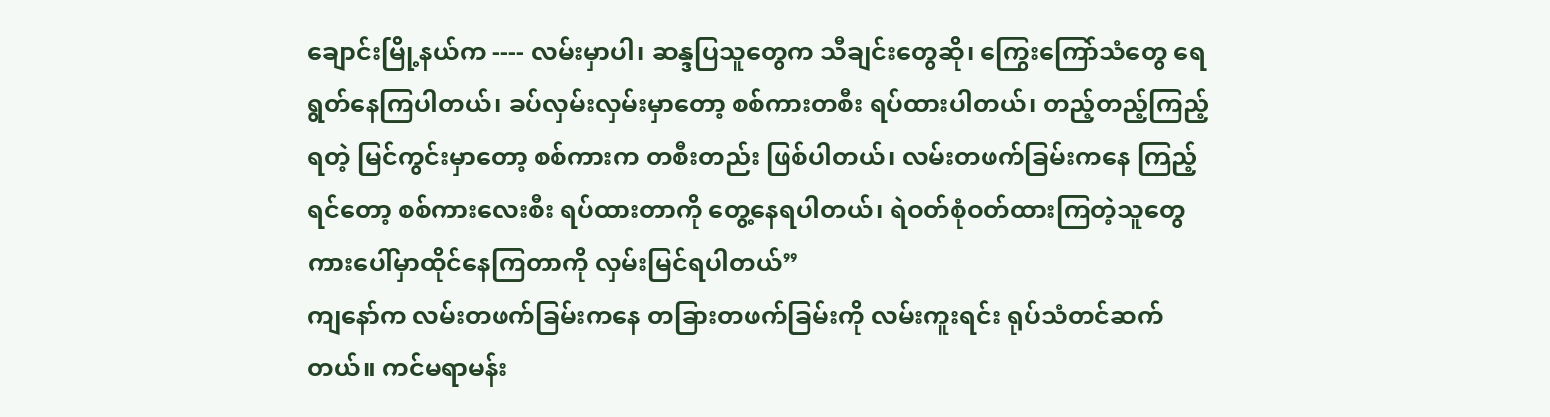ချောင်းမြို့နယ်က ---- လမ်းမှာပါ၊ ဆန္ဒပြသူတွေက သီချင်းတွေဆို၊ ကြွေးကြော်သံတွေ ရေရွတ်နေကြပါတယ်၊ ခပ်လှမ်းလှမ်းမှာတော့ စစ်ကားတစီး ရပ်ထားပါတယ်၊ တည့်တည့်ကြည့်ရတဲ့ မြင်ကွင်းမှာတော့ စစ်ကားက တစီးတည်း ဖြစ်ပါတယ်၊ လမ်းတဖက်ခြမ်းကနေ ကြည့်ရင်တော့ စစ်ကားလေးစီး ရပ်ထားတာကို တွေ့နေရပါတယ်၊ ရဲဝတ်စုံဝတ်ထားကြတဲ့သူတွေ ကားပေါ်မှာထိုင်နေကြတာကို လှမ်းမြင်ရပါတယ်”
ကျနော်က လမ်းတဖက်ခြမ်းကနေ တခြားတဖက်ခြမ်းကို လမ်းကူးရင်း ရုပ်သံတင်ဆက်တယ်။ ကင်မရာမန်း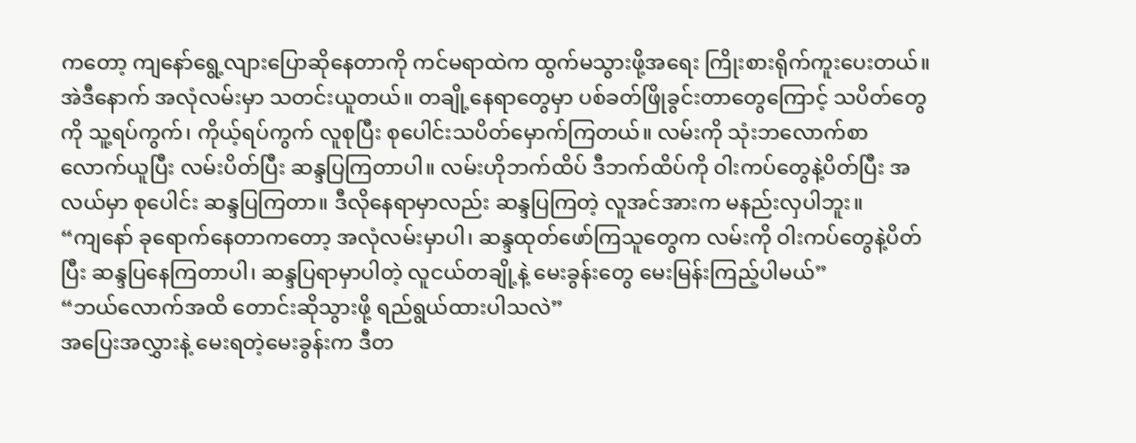ကတော့ ကျနော်ရွေ့လျားပြောဆိုနေတာကို ကင်မရာထဲက ထွက်မသွားဖို့အရေး ကြိုးစားရိုက်ကူးပေးတယ်။
အဲဒီနောက် အလုံလမ်းမှာ သတင်းယူတယ်။ တချို့နေရာတွေမှာ ပစ်ခတ်ဖြိုခွင်းတာတွေကြောင့် သပိတ်တွေကို သူ့ရပ်ကွက်၊ ကိုယ့်ရပ်ကွက် လူစုပြီး စုပေါင်းသပိတ်မှောက်ကြတယ်။ လမ်းကို သုံးဘလောက်စာလောက်ယူပြီး လမ်းပိတ်ပြီး ဆန္ဒပြကြတာပါ။ လမ်းဟိုဘက်ထိပ် ဒီဘက်ထိပ်ကို ဝါးကပ်တွေနဲ့ပိတ်ပြီး အလယ်မှာ စုပေါင်း ဆန္ဒပြကြတာ။ ဒီလိုနေရာမှာလည်း ဆန္ဒပြကြတဲ့ လူအင်အားက မနည်းလှပါဘူး။
“ကျနော် ခုရောက်နေတာကတော့ အလုံလမ်းမှာပါ၊ ဆန္ဒထုတ်ဖော်ကြသူတွေက လမ်းကို ဝါးကပ်တွေနဲ့ပိတ်ပြီး ဆန္ဒပြနေကြတာပါ၊ ဆန္ဒပြရာမှာပါတဲ့ လူငယ်တချို့နဲ့ မေးခွန်းတွေ မေးမြန်းကြည့်ပါမယ်”
“ဘယ်လောက်အထိ တောင်းဆိုသွားဖို့ ရည်ရွယ်ထားပါသလဲ”
အပြေးအလွှားနဲ့ မေးရတဲ့မေးခွန်းက ဒီတ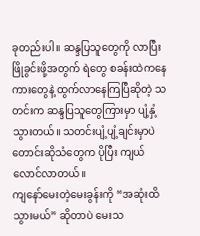ခုတည်းပါ။ ဆန္ဒပြသူတွေကို လာပြီး ဖြိုခွင်းဖို့အတွက် ရဲတွေ စခန်းထဲကနေ ကားတွေနဲ့ ထွက်လာနေကြပြီဆိုတဲ့ သတင်းက ဆန္ဒပြသူတွေကြားမှာ ပျံ့နှံ့သွားတယ်။ သတင်းပျံ့ပျံ့ချင်းမှာပဲ တောင်းဆိုသံတွေက ပိုပြီး ကျယ်လောင်လာတယ်။
ကျနော်မေးတဲ့မေးခွန်းကို “အဆုံးထိသွားမယ်” ဆိုတာပဲ မေးသ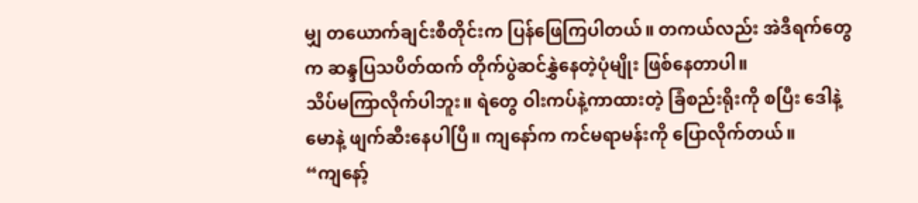မျှ တယောက်ချင်းစီတိုင်းက ပြန်ဖြေကြပါတယ်။ တကယ်လည်း အဲဒီရက်တွေက ဆန္ဒပြသပိတ်ထက် တိုက်ပွဲဆင်နွှဲနေတဲ့ပုံမျိုး ဖြစ်နေတာပါ။
သိပ်မကြာလိုက်ပါဘူး။ ရဲတွေ ဝါးကပ်နဲ့ကာထားတဲ့ ခြံစည်းရိုးကို စပြီး ဒေါနဲ့မောနဲ့ ဖျက်ဆီးနေပါပြီ။ ကျနော်က ကင်မရာမန်းကို ပြောလိုက်တယ်။
“ကျနော့်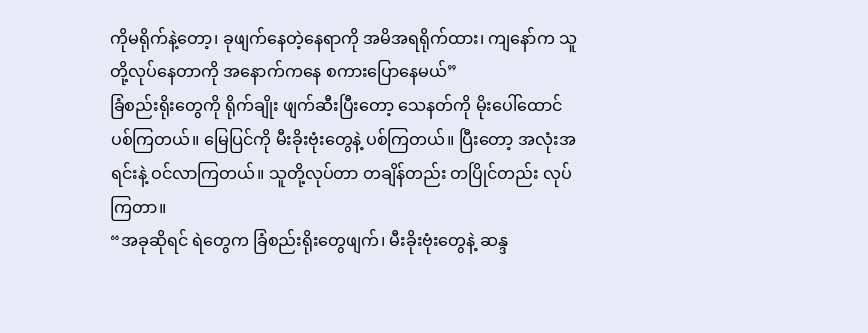ကိုမရိုက်နဲ့တော့၊ ခုဖျက်နေတဲ့နေရာကို အမိအရရိုက်ထား၊ ကျနော်က သူတို့လုပ်နေတာကို အနောက်ကနေ စကားပြောနေမယ်”
ခြံစည်းရိုးတွေကို ရိုက်ချိုး ဖျက်ဆီးပြီးတော့ သေနတ်ကို မိုးပေါ်ထောင်ပစ်ကြတယ်။ မြေပြင်ကို မီးခိုးဗုံးတွေနဲ့ ပစ်ကြတယ်။ ပြီးတော့ အလုံးအရင်းနဲ့ ဝင်လာကြတယ်။ သူတို့လုပ်တာ တချိန်တည်း တပြိုင်တည်း လုပ်ကြတာ။
“အခုဆိုရင် ရဲတွေက ခြံစည်းရိုးတွေဖျက်၊ မီးခိုးဗုံးတွေနဲ့ ဆန္ဒ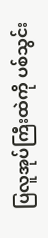ပြလူအုပ်ကြီးထဲကို ပစ်သွင်း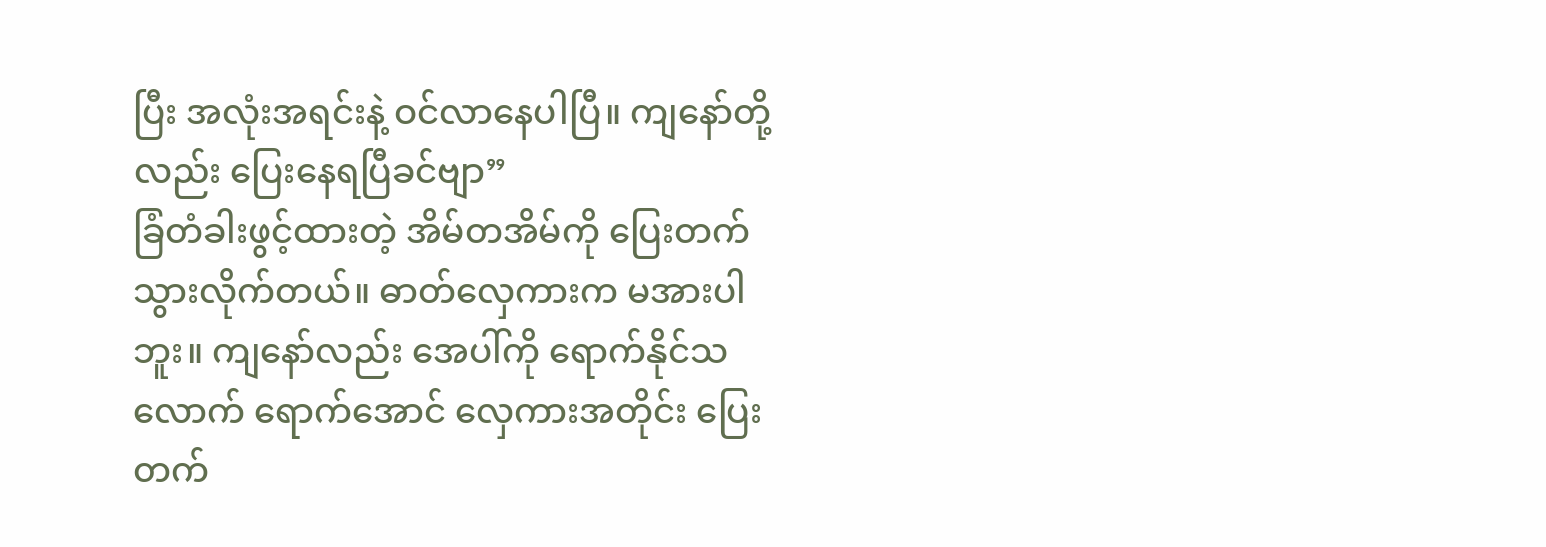ပြီး အလုံးအရင်းနဲ့ ဝင်လာနေပါပြီ။ ကျနော်တို့လည်း ပြေးနေရပြီခင်ဗျာ”
ခြံတံခါးဖွင့်ထားတဲ့ အိမ်တအိမ်ကို ပြေးတက်သွားလိုက်တယ်။ ဓာတ်လှေကားက မအားပါဘူး။ ကျနော်လည်း အေပါ်ကို ရောက်နိုင်သလောက် ရောက်အောင် လှေကားအတိုင်း ပြေးတက်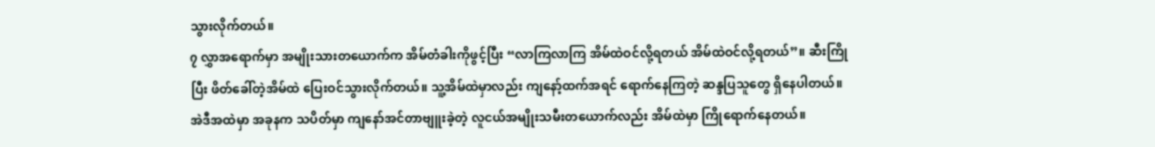သွားလိုက်တယ်။
၇ လွှာအရောက်မှာ အမျိုးသားတယောက်က အိမ်တံခါးကိုဖွင့်ပြီး “လာကြလာကြ အိမ်ထဲဝင်လို့ရတယ် အိမ်ထဲဝင်လို့ရတယ်”။ ဆီးကြိုပြီး ဖိတ်ခေါ်တဲ့အိမ်ထဲ ပြေးဝင်သွားလိုက်တယ်။ သူ့အိမ်ထဲမှာလည်း ကျနော့်ထက်အရင် ရောက်နေကြတဲ့ ဆန္ဒပြသူတွေ ရှိနေပါတယ်။ အဲဒီအထဲမှာ အခုနက သပိတ်မှာ ကျနော်အင်တာဗျူးခဲ့တဲ့ လူငယ်အမျိုးသမီးတယောက်လည်း အိမ်ထဲမှာ ကြိုရောက်နေတယ်။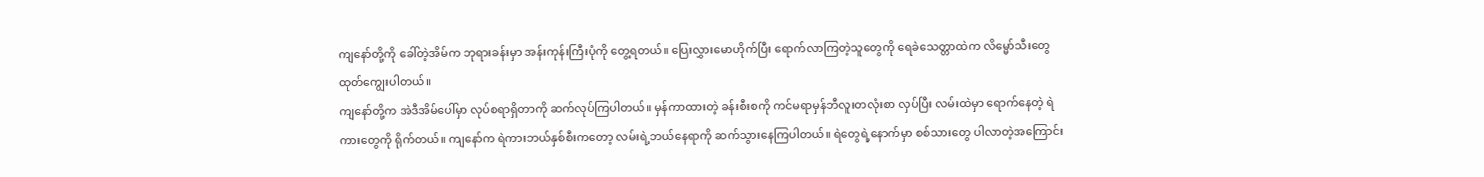ကျနော်တို့ကို ခေါ်တဲ့အိမ်က ဘုရားခန်းမှာ အန်းကုန်းကြီးပုံကို တွေ့ရတယ်။ ပြေးလွှားမောဟိုက်ပြီး ရောက်လာကြတဲ့သူတွေကို ရေခဲသေတ္တာထဲက လိမ္မော်သီးတွေ ထုတ်ကျွေးပါတယ်။
ကျနော်တို့က အဲဒီအိမ်ပေါ်မှာ လုပ်စရာရှိတာကို ဆက်လုပ်ကြပါတယ်။ မှန်ကာထားတဲ့ ခန်းစီးစကို ကင်မရာမှန်ဘီလူးတလုံးစာ လှပ်ပြီး လမ်းထဲမှာ ရောက်နေတဲ့ ရဲကားတွေကို ရိုက်တယ်။ ကျနော်က ရဲကားဘယ်နှစ်စီးကတော့ လမ်းရဲ့ဘယ်နေရာကို ဆက်သွားနေကြပါတယ်။ ရဲတွေရဲ့နောက်မှာ စစ်သားတွေ ပါလာတဲ့အကြောင်း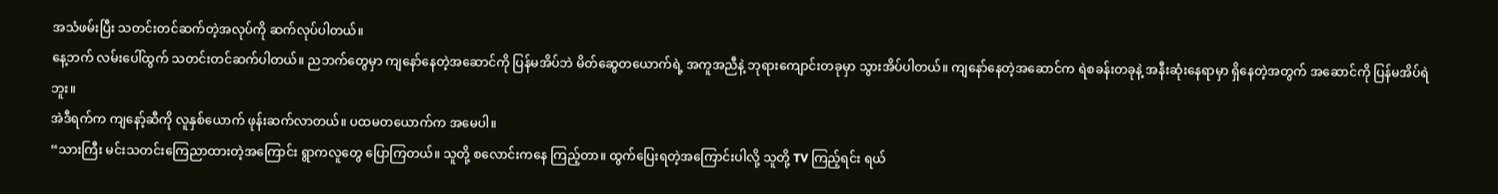အသံဖမ်းပြီး သတင်းတင်ဆက်တဲ့အလုပ်ကို ဆက်လုပ်ပါတယ်။
နေ့ဘက် လမ်းပေါ်ထွက် သတင်းတင်ဆက်ပါတယ်။ ညဘက်တွေမှာ ကျနော်နေတဲ့အဆောင်ကို ပြန်မအိပ်ဘဲ မိတ်ဆွေတယောက်ရဲ့ အကူအညီနဲ့ ဘုရားကျောင်းတခုမှာ သွားအိပ်ပါတယ်။ ကျနော်နေတဲ့အဆောင်က ရဲစခန်းတခုနဲ့ အနီးဆုံးနေရာမှာ ရှိနေတဲ့အတွက် အဆောင်ကို ပြန်မအိပ်ရဲဘူး။
အဲဒီရက်က ကျနော့်ဆီကို လူနှစ်ယောက် ဖုန်းဆက်လာတယ်။ ပထမတယောက်က အမေပါ။
“သားကြီး မင်းသတင်းကြေညာထားတဲ့အကြောင်း ရွာကလူတွေ ပြောကြတယ်။ သူတို့ စလောင်းကနေ ကြည့်တာ။ ထွက်ပြေးရတဲ့အကြောင်းပါလို့ သူတို့ TV ကြည့်ရင်း ရယ်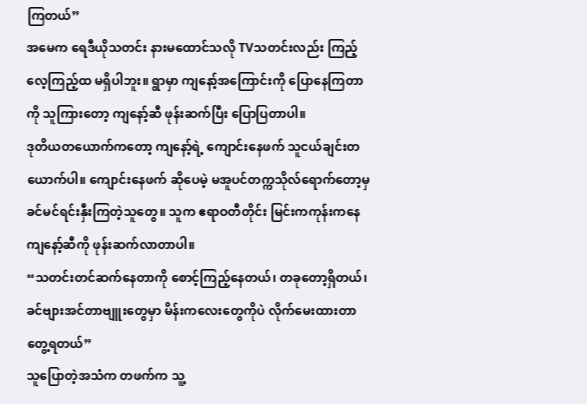ကြတယ်”
အမေက ရေဒီယိုသတင်း နားမထောင်သလို TVသတင်းလည်း ကြည့်လေ့ကြည့်ထ မရှိပါဘူး။ ရွာမှာ ကျနော့်အကြောင်းကို ပြောနေကြတာကို သူကြားတော့ ကျနော့်ဆီ ဖုန်းဆက်ပြီး ပြောပြတာပါ။
ဒုတိယတယောက်ကတော့ ကျနော့်ရဲ့ ကျောင်းနေဖက် သူငယ်ချင်းတယောက်ပါ။ ကျောင်းနေဖက် ဆိုပေမဲ့ မအူပင်တက္ကသိုလ်ရောက်တော့မှ ခင်မင်ရင်းနှီးကြတဲ့သူတွေ။ သူက ဧရာဝတီတိုင်း မြင်းကကုန်းကနေ ကျနော့်ဆီကို ဖုန်းဆက်လာတာပါ။
“သတင်းတင်ဆက်နေတာကို စောင့်ကြည့်နေတယ်၊ တခုတော့ရှိတယ်၊ ခင်ဗျားအင်တာဗျူးတွေမှာ မိန်းကလေးတွေကိုပဲ လိုက်မေးထားတာ တွေ့ရတယ်”
သူပြောတဲ့အသံက တဖက်က သူ့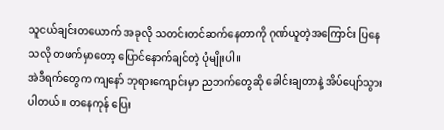သူငယ်ချင်းတယောက် အခုလို သတင်းတင်ဆက်နေတာကို ဂုဏ်ယူတဲ့အကြောင်း ပြနေသလို တဖက်မှာတော့ ပြောင်နောက်ချင်တဲ့ ပုံမျိုးပါ။
အဲဒီရက်တွေက ကျနော် ဘုရားကျောင်းမှာ ညဘက်တွေဆို ခေါင်းချတာနဲ့ အိပ်ပျော်သွားပါတယ်။ တနေကုန် ပြေး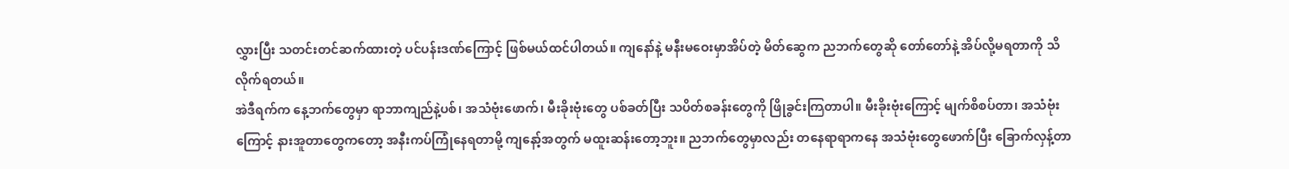လွှားပြီး သတင်းတင်ဆက်ထားတဲ့ ပင်ပန်းဒဏ်ကြောင့် ဖြစ်မယ်ထင်ပါတယ်။ ကျနော်နဲ့ မနီးမဝေးမှာအိပ်တဲ့ မိတ်ဆွေက ညဘက်တွေဆို တော်တော်နဲ့ အိပ်လို့မရတာကို သိလိုက်ရတယ်။
အဲဒီရက်က နေ့ဘက်တွေမှာ ရာဘာကျည်နဲ့ပစ်၊ အသံဗုံးဖောက်၊ မီးခိုးဗုံးတွေ ပစ်ခတ်ပြီး သပိတ်စခန်းတွေကို ဖြိုခွင်းကြတာပါ။ မီးခိုးဗုံးကြောင့် မျက်စိစပ်တာ၊ အသံဗုံးကြောင့် နားအူတာတွေကတော့ အနီးကပ်ကြုံနေရတာမို့ ကျနော့်အတွက် မထူးဆန်းတော့ဘူး။ ညဘက်တွေမှာလည်း တနေရာရာကနေ အသံဗုံးတွေဖောက်ပြီး ခြောက်လှန့်တာ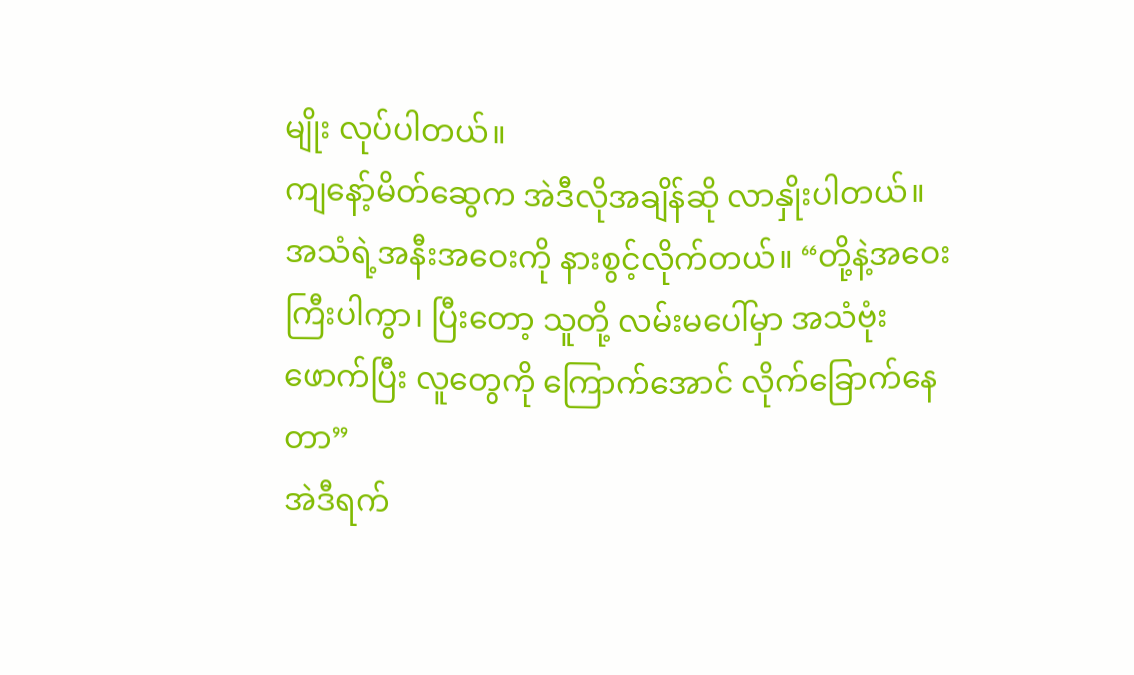မျိုး လုပ်ပါတယ်။
ကျနော့်မိတ်ဆွေက အဲဒီလိုအချိန်ဆို လာနှိုးပါတယ်။ အသံရဲ့အနီးအဝေးကို နားစွင့်လိုက်တယ်။ “တို့နဲ့အဝေးကြီးပါကွာ၊ ပြီးတော့ သူတို့ လမ်းမပေါ်မှာ အသံဗုံးဖောက်ပြီး လူတွေကို ကြောက်အောင် လိုက်ခြောက်နေတာ”
အဲဒီရက်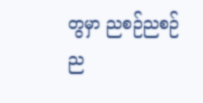တွမှာ ညစဉ်ညစဉ် ည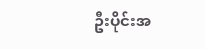ဦးပိုင်းအ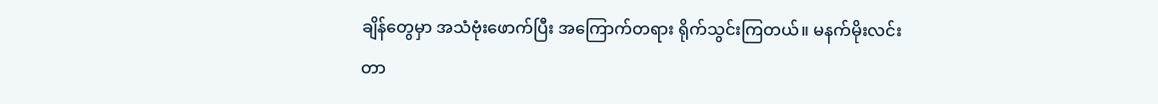ချိန်တွေမှာ အသံဗုံးဖောက်ပြီး အကြောက်တရား ရိုက်သွင်းကြတယ်။ မနက်မိုးလင်းတာ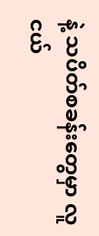နဲ့ သပိတ်စခန်းတွေမှာ လူငယ်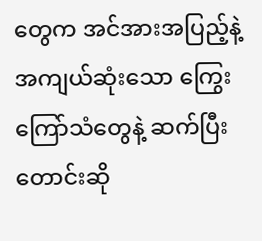တွေက အင်အားအပြည့်နဲ့ အကျယ်ဆုံးသော ကြွေးကြော်သံတွေနဲ့ ဆက်ပြီး တောင်းဆို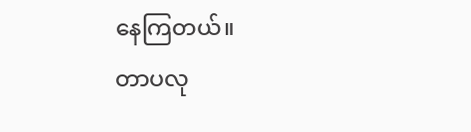နေကြတယ်။
တာပလု